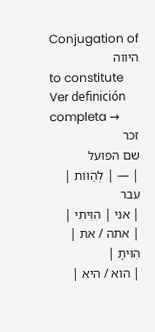Conjugation of היווה
to constitute Ver definición completa →
זכר
שם הפועל
| — | לְהַוּוֹת |
עבר
| אני | הִוִּיתִי |
| אתה / את | הִוִּיתָ |
| הוא / היא |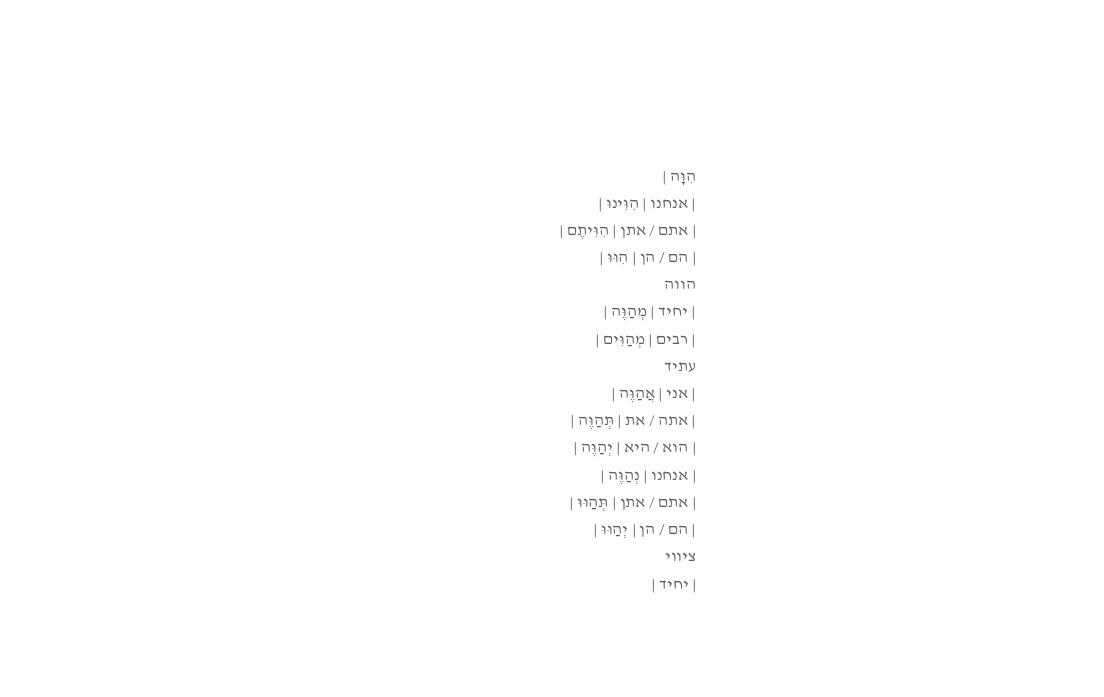הִוָּה |
| אנחנו | הִוִּינוּ |
| אתם / אתן | הִוִּיתֶם |
| הם / הן | הִוּוּ |
הווה
| יחיד | מְהַוֶּה |
| רבים | מְהַוִּים |
עתיד
| אני | אֲהַוֶּה |
| אתה / את | תְּהַוֶּה |
| הוא / היא | יְהַוֶּה |
| אנחנו | נְהַוֶּה |
| אתם / אתן | תְּהַוּוּ |
| הם / הן | יְהַוּוּ |
ציווי
| יחיד |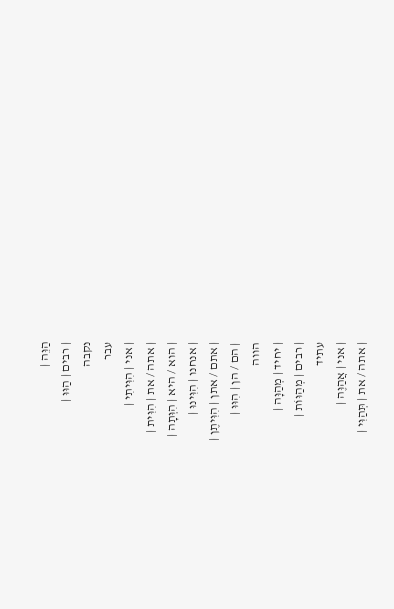הַוֵּה |
| רבים | הַוּוּ |
נקבה
עבר
| אני | הִוִּיתִי |
| אתה / את | הִוִּית |
| הוא / היא | הִוְּתָה |
| אנחנו | הִוִּינוּ |
| אתם / אתן | הִוִּיתֶן |
| הם / הן | הִוּוּ |
הווה
| יחיד | מְהַוָּה |
| רבים | מְהַוּוֹת |
עתיד
| אני | אֲהַוֶּה |
| אתה / את | תְּהַוִּי |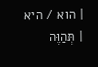| הוא / היא | תְּהַוֶּה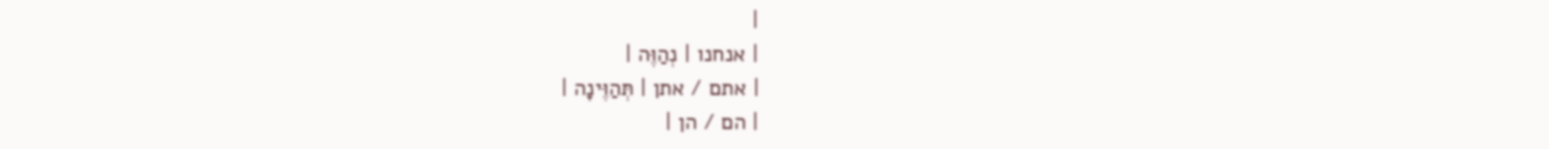|
| אנחנו | נְהַוֶּה |
| אתם / אתן | תְּהַוֶּינָה |
| הם / הן |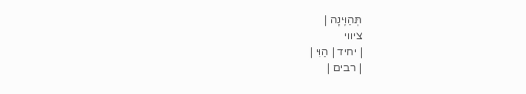תְּהַוֶּינָה |
ציווי
| יחיד | הַוִּי |
| רבים |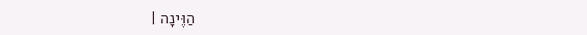הַוֶּינָה |